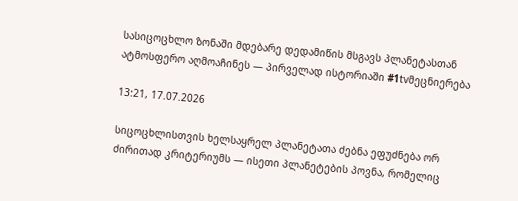სასიცოცხლო ზონაში მდებარე დედამიწის მსგავს პლანეტასთან ატმოსფერო აღმოაჩინეს — პირველად ისტორიაში #1tvმეცნიერება

13:21, 17.07.2026

სიცოცხლისთვის ხელსაყრელ პლანეტათა ძებნა ეფუძნება ორ ძირითად კრიტერიუმს — ისეთი პლანეტების პოვნა, რომელიც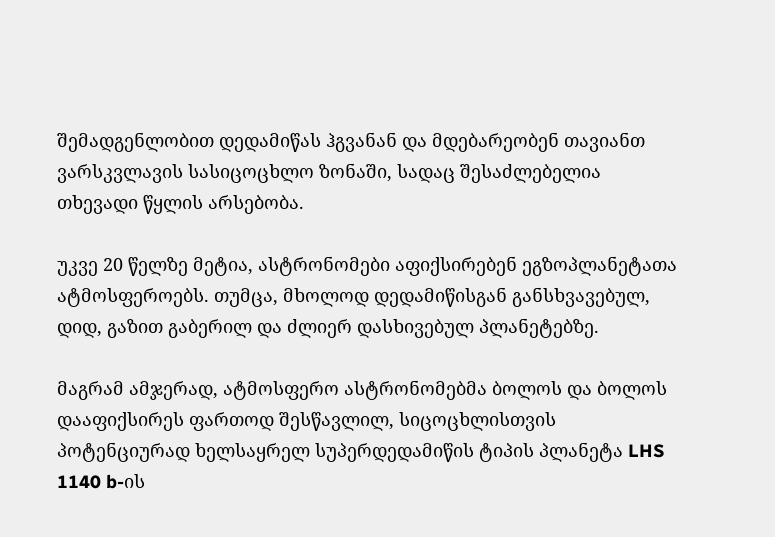შემადგენლობით დედამიწას ჰგვანან და მდებარეობენ თავიანთ ვარსკვლავის სასიცოცხლო ზონაში, სადაც შესაძლებელია თხევადი წყლის არსებობა.

უკვე 20 წელზე მეტია, ასტრონომები აფიქსირებენ ეგზოპლანეტათა ატმოსფეროებს. თუმცა, მხოლოდ დედამიწისგან განსხვავებულ, დიდ, გაზით გაბერილ და ძლიერ დასხივებულ პლანეტებზე.

მაგრამ ამჯერად, ატმოსფერო ასტრონომებმა ბოლოს და ბოლოს დააფიქსირეს ფართოდ შესწავლილ, სიცოცხლისთვის პოტენციურად ხელსაყრელ სუპერდედამიწის ტიპის პლანეტა LHS 1140 b-ის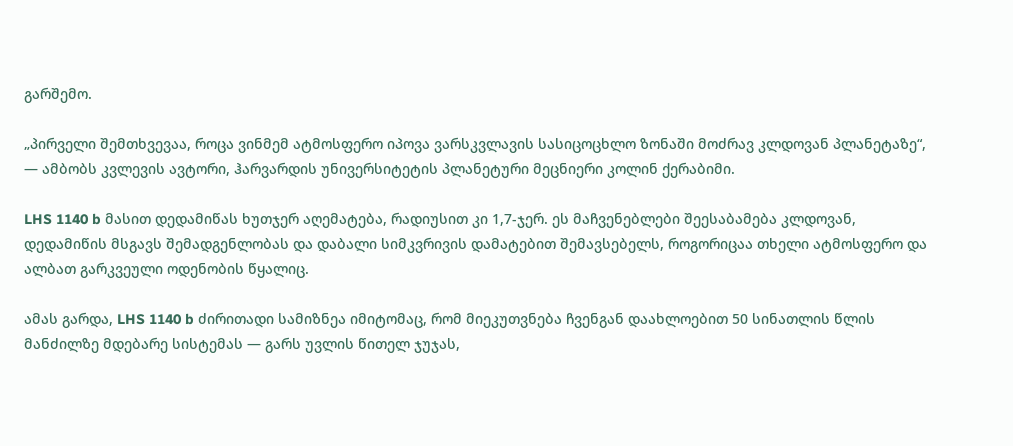გარშემო.

„პირველი შემთხვევაა, როცა ვინმემ ატმოსფერო იპოვა ვარსკვლავის სასიცოცხლო ზონაში მოძრავ კლდოვან პლანეტაზე“, — ამბობს კვლევის ავტორი, ჰარვარდის უნივერსიტეტის პლანეტური მეცნიერი კოლინ ქერაბიმი.

LHS 1140 b მასით დედამიწას ხუთჯერ აღემატება, რადიუსით კი 1,7-ჯერ. ეს მაჩვენებლები შეესაბამება კლდოვან, დედამიწის მსგავს შემადგენლობას და დაბალი სიმკვრივის დამატებით შემავსებელს, როგორიცაა თხელი ატმოსფერო და ალბათ გარკვეული ოდენობის წყალიც.

ამას გარდა, LHS 1140 b ძირითადი სამიზნეა იმიტომაც, რომ მიეკუთვნება ჩვენგან დაახლოებით 50 სინათლის წლის მანძილზე მდებარე სისტემას — გარს უვლის წითელ ჯუჯას,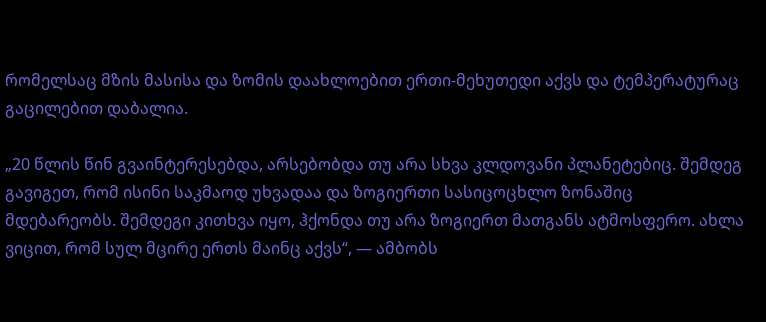რომელსაც მზის მასისა და ზომის დაახლოებით ერთი-მეხუთედი აქვს და ტემპერატურაც გაცილებით დაბალია.

„20 წლის წინ გვაინტერესებდა, არსებობდა თუ არა სხვა კლდოვანი პლანეტებიც. შემდეგ გავიგეთ, რომ ისინი საკმაოდ უხვადაა და ზოგიერთი სასიცოცხლო ზონაშიც მდებარეობს. შემდეგი კითხვა იყო, ჰქონდა თუ არა ზოგიერთ მათგანს ატმოსფერო. ახლა ვიცით, რომ სულ მცირე ერთს მაინც აქვს“, — ამბობს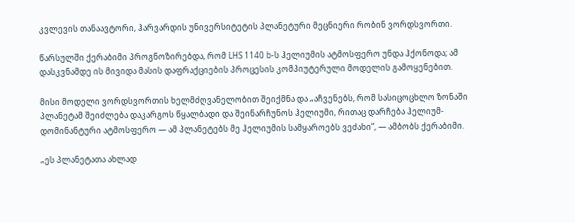კვლევის თანაავტორი, ჰარვარდის უნივერსიტეტის პლანეტური მეცნიერი რობინ ვორდსვორთი.

წარსულში ქერაბიმი პროგნოზირებდა, რომ LHS 1140 b-ს ჰელიუმის ატმოსფერო უნდა ჰქონოდა; ამ დასკვნამდე ის მივიდა მასის დაფრაქციების პროცესის კომპიუტერული მოდელის გამოყენებით.

მისი მოდელი ვორდსვორთის ხელმძღვანელობით შეიქმნა და „აჩვენებს, რომ სასიცოცხლო ზონაში პლანეტამ შეიძლება დაკარგოს წყალბადი და შეინარჩუნოს ჰელიუმი, რითაც დარჩება ჰელიუმ-დომინანტური ატმოსფერო — ამ პლანეტებს მე ჰელიუმის სამყაროებს ვეძახი“, — ამბობს ქერაბიმი.

„ეს პლანეტათა ახლად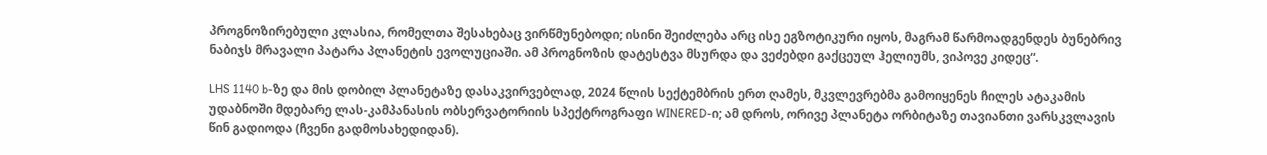პროგნოზირებული კლასია, რომელთა შესახებაც ვირწმუნებოდი; ისინი შეიძლება არც ისე ეგზოტიკური იყოს, მაგრამ წარმოადგენდეს ბუნებრივ ნაბიჯს მრავალი პატარა პლანეტის ევოლუციაში. ამ პროგნოზის დატესტვა მსურდა და ვეძებდი გაქცეულ ჰელიუმს, ვიპოვე კიდეც“.

LHS 1140 b-ზე და მის დობილ პლანეტაზე დასაკვირვებლად, 2024 წლის სექტემბრის ერთ ღამეს, მკვლევრებმა გამოიყენეს ჩილეს ატაკამის უდაბნოში მდებარე ლას-კამპანასის ობსერვატორიის სპექტროგრაფი WINERED-ი; ამ დროს, ორივე პლანეტა ორბიტაზე თავიანთი ვარსკვლავის წინ გადიოდა (ჩვენი გადმოსახედიდან).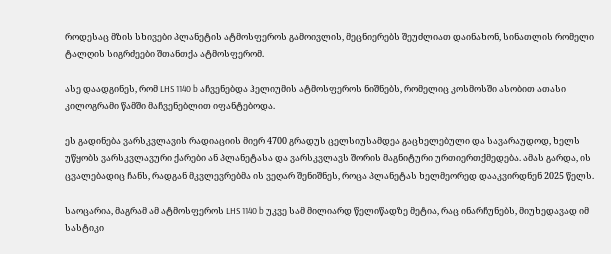როდესაც მზის სხივები პლანეტის ატმოსფეროს გამოივლის, მეცნიერებს შეუძლიათ დაინახონ, სინათლის რომელი ტალღის სიგრძეები შთანთქა ატმოსფერომ.

ასე დაადგინეს, რომ LHS 1140 b აჩვენებდა ჰელიუმის ატმოსფეროს ნიშნებს, რომელიც კოსმოსში ასობით ათასი კილოგრამი წამში მაჩვენებლით იფანტებოდა.

ეს გადინება ვარსკვლავის რადიაციის მიერ 4700 გრადუს ცელსიუსამდეა გაცხელებული და სავარაუდოდ, ხელს უწყობს ვარსკვლავური ქარები ან პლანეტასა და ვარსკვლავს შორის მაგნიტური ურთიერთქმედება. ამას გარდა, ის ცვალებადიც ჩანს, რადგან მკვლევრებმა ის ვეღარ შენიშნეს, როცა პლანეტას ხელმეორედ დააკვირდნენ 2025 წელს.

საოცარია, მაგრამ ამ ატმოსფეროს LHS 1140 b უკვე სამ მილიარდ წელიწადზე მეტია, რაც ინარჩუნებს, მიუხედავად იმ სასტიკი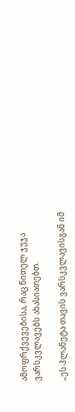ამოფრქვევებისა, რაც წითელ ჯუჯა ვარსკვლავებს ახასიათებთ.

„ეს პლანეტა თავის ვარსკვლავისგან იმ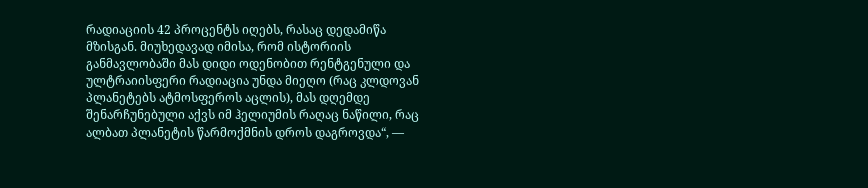რადიაციის 42 პროცენტს იღებს, რასაც დედამიწა მზისგან. მიუხედავად იმისა, რომ ისტორიის განმავლობაში მას დიდი ოდენობით რენტგენული და ულტრაიისფერი რადიაცია უნდა მიეღო (რაც კლდოვან პლანეტებს ატმოსფეროს აცლის), მას დღემდე შენარჩუნებული აქვს იმ ჰელიუმის რაღაც ნაწილი, რაც ალბათ პლანეტის წარმოქმნის დროს დაგროვდა“, —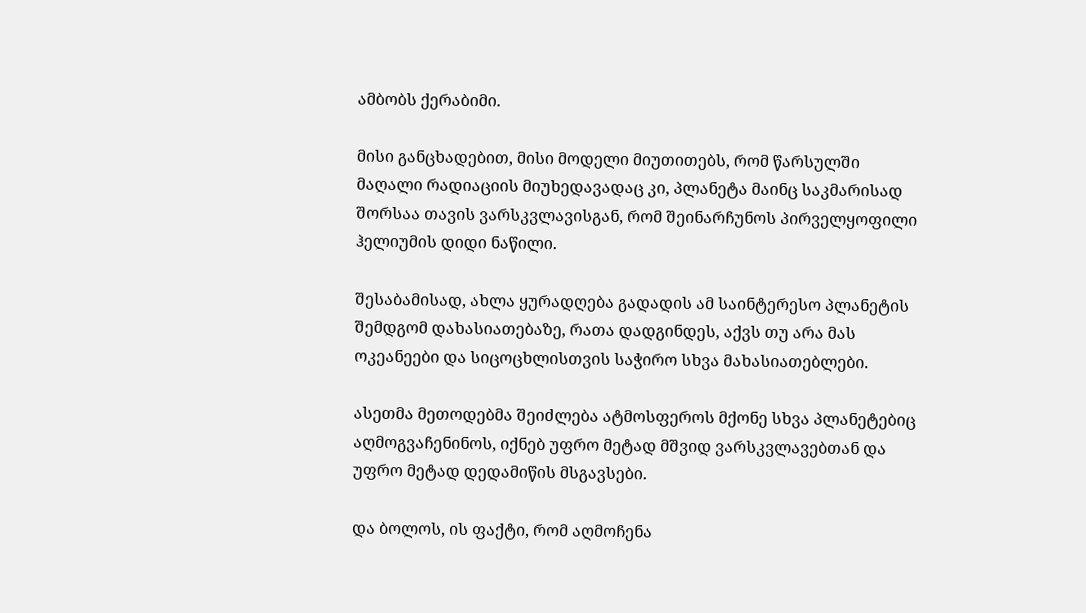ამბობს ქერაბიმი.

მისი განცხადებით, მისი მოდელი მიუთითებს, რომ წარსულში მაღალი რადიაციის მიუხედავადაც კი, პლანეტა მაინც საკმარისად შორსაა თავის ვარსკვლავისგან, რომ შეინარჩუნოს პირველყოფილი ჰელიუმის დიდი ნაწილი.

შესაბამისად, ახლა ყურადღება გადადის ამ საინტერესო პლანეტის შემდგომ დახასიათებაზე, რათა დადგინდეს, აქვს თუ არა მას ოკეანეები და სიცოცხლისთვის საჭირო სხვა მახასიათებლები.

ასეთმა მეთოდებმა შეიძლება ატმოსფეროს მქონე სხვა პლანეტებიც აღმოგვაჩენინოს, იქნებ უფრო მეტად მშვიდ ვარსკვლავებთან და უფრო მეტად დედამიწის მსგავსები.

და ბოლოს, ის ფაქტი, რომ აღმოჩენა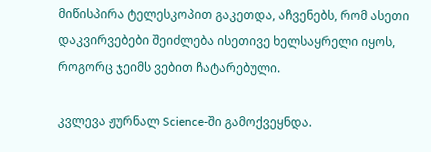მიწისპირა ტელესკოპით გაკეთდა, აჩვენებს, რომ ასეთი დაკვირვებები შეიძლება ისეთივე ხელსაყრელი იყოს, როგორც ჯეიმს ვებით ჩატარებული.

კვლევა ჟურნალ Science-ში გამოქვეყნდა.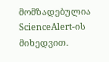მომზადებულია ScienceAlert-ის მიხედვით.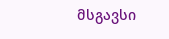მსგავსი